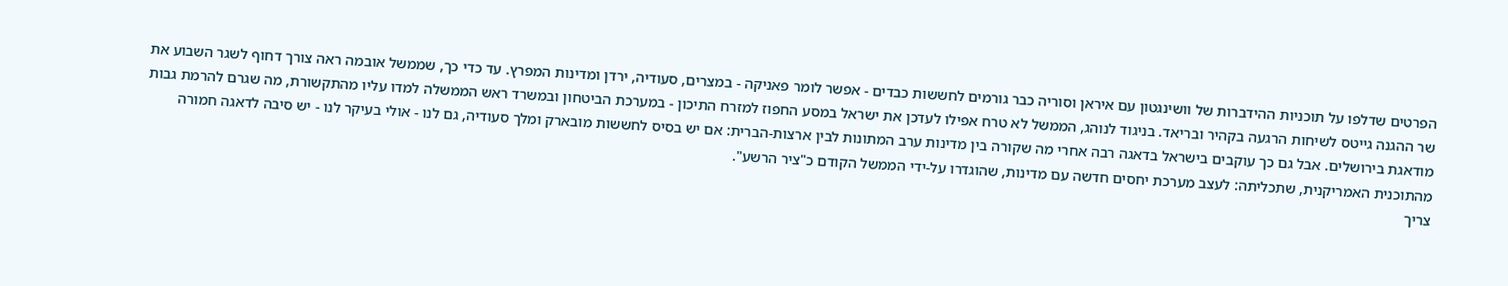הפרטים שדלפו על תוכניות ההידברות של וושינגטון עם איראן וסוריה כבר גורמים לחששות כבדים - אפשר לומר פאניקה - במצרים, סעודיה, ירדן ומדינות המפרץ. עד כדי כך, שממשל אובמה ראה צורך דחוף לשגר השבוע את שר ההגנה גייטס לשיחות הרגעה בקהיר ובריאד. בניגוד לנוהג, הממשל לא טרח אפילו לעדכן את ישראל במסע החפוז למזרח התיכון - במערכת הביטחון ובמשרד ראש הממשלה למדו עליו מהתקשורת, מה שגרם להרמת גבות מודאגת בירושלים. אבל גם כך עוקבים בישראל בדאגה רבה אחרי מה שקורה בין מדינות ערב המתונות לבין ארצות-הברית: אם יש בסיס לחששות מובארק ומלך סעודיה, גם לנו - אולי בעיקר לנו - יש סיבה לדאגה חמורה מהתוכנית האמריקנית, שתכליתה: לעצב מערכת יחסים חדשה עם מדינות, שהוגדרו על-ידי הממשל הקודם כ"ציר הרשע".
צריך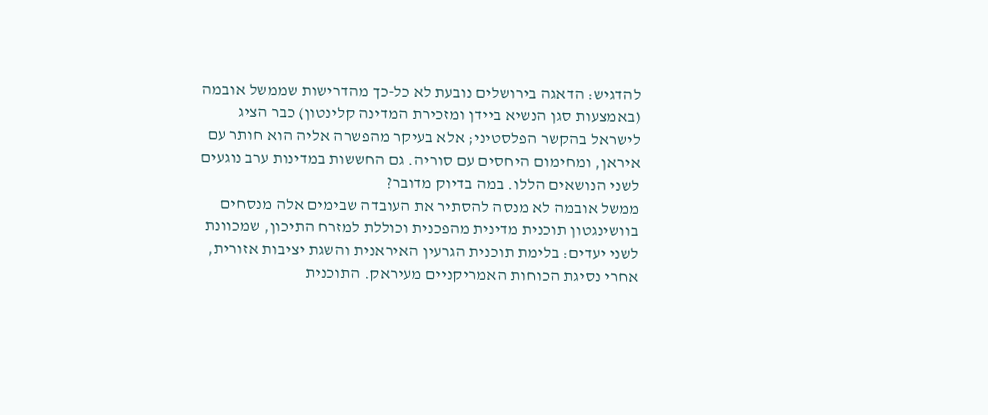להדגיש: הדאגה בירושלים נובעת לא כל-כך מהדרישות שממשל אובמה (באמצעות סגן הנשיא ביידן ומזכירת המדינה קלינטון) כבר הציג לישראל בהקשר הפלסטיני; אלא בעיקר מהפשרה אליה הוא חותר עם איראן, ומחימום היחסים עם סוריה. גם החששות במדינות ערב נוגעים לשני הנושאים הללו. במה בדיוק מדובר?
ממשל אובמה לא מנסה להסתיר את העובדה שבימים אלה מנסחים בוושינגטון תוכנית מדינית מהפכנית וכוללת למזרח התיכון, שמכוונת לשני יעדים: בלימת תוכנית הגרעין האיראנית והשגת יציבות אזורית, אחרי נסיגת הכוחות האמריקניים מעיראק. התוכנית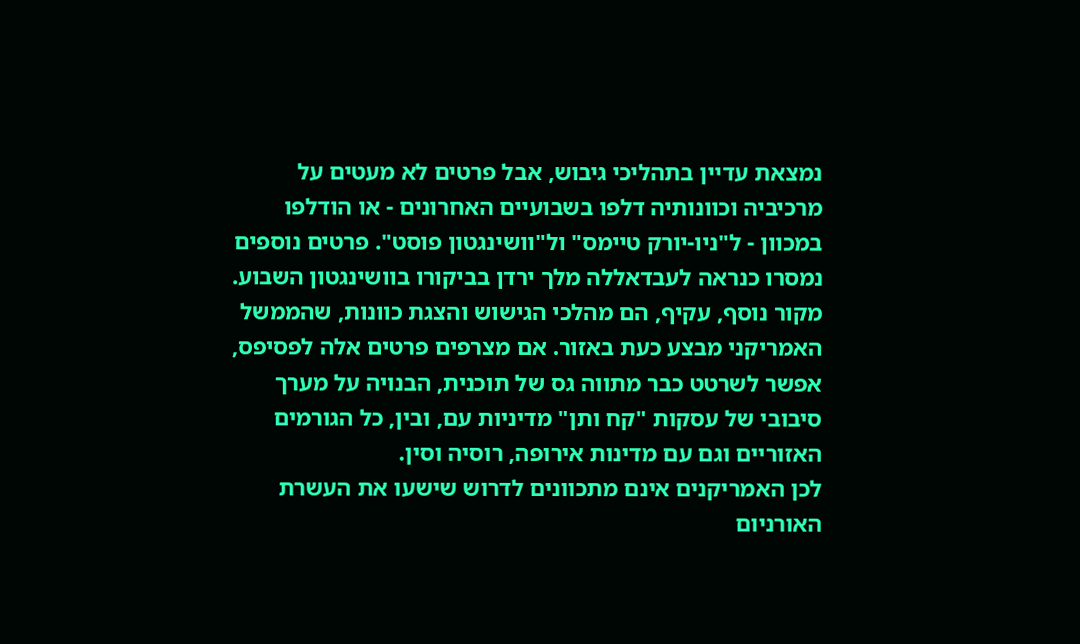נמצאת עדיין בתהליכי גיבוש, אבל פרטים לא מעטים על מרכיביה וכוונותיה דלפו בשבועיים האחרונים - או הודלפו במכוון - ל"ניו-יורק טיימס" ול"וושינגטון פוסט". פרטים נוספים נמסרו כנראה לעבדאללה מלך ירדן בביקורו בוושינגטון השבוע. מקור נוסף, עקיף, הם מהלכי הגישוש והצגת כוונות, שהממשל האמריקני מבצע כעת באזור. אם מצרפים פרטים אלה לפסיפס, אפשר לשרטט כבר מתווה גס של תוכנית, הבנויה על מערך סיבובי של עסקות "קח ותן" מדיניות עם, ובין, כל הגורמים האזוריים וגם עם מדינות אירופה, רוסיה וסין.
לכן האמריקנים אינם מתכוונים לדרוש שישעו את העשרת האורניום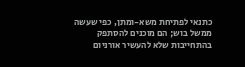כתנאי לפתיחת משא-ומתן, כפי שעשה ממשל בוש; הם מוכנים להסתפק בהתחייבות שלא להעשיר אורניום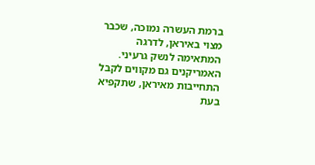ברמת העשרה נמוכה, שכבר מצוי באיראן, לדרגה המתאימה לנשק גרעיני. האמריקנים גם מקווים לקבל התחייבות מאיראן, שתקפיא בעת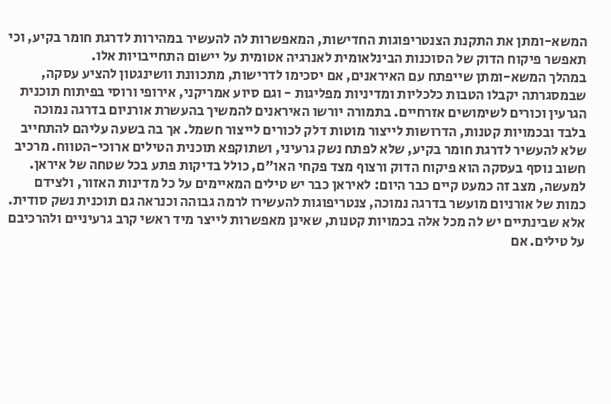המשא-ומתן את התקנת הצנטריפוגות החדישות, המאפשרות לה להעשיר במהירות לדרגת חומר בקיע, וכי תאפשר פיקוח הדוק של הסוכנות הבינלאומית לאנרגיה אטומית על יישום התחייבויות אלו.
במהלך המשא-ומתן שייפתח עם האיראנים, אם יסכימו לדרישות, מתכוונת וושינגטון להציע עסקה, שבמסגרתה יקבלו הטבות כלכליות ומדיניות מפליגות - וגם סיוע אמריקני, אירופי ורוסי בפיתוח תוכנית הגרעין וכורים לשימושים אזרחיים. בתמורה יורשו האיראנים להמשיך בהעשרת אורניום בדרגה נמוכה בלבד ובכמויות קטנות, הדרושות לייצור מוטות דלק לכורים לייצור חשמל. אך בה בשעה עליהם להתחייב שלא להעשיר לדרגת חומר בקיע, שלא לפתח נשק גרעיני, ושתוקפא תוכנית הטילים ארוכי-הטווח. מרכיב חשוב נוסף בעסקה הוא פיקוח הדוק ורצוף מצד פקחי האו"ם, כולל בדיקות פתע בכל שטחה של איראן.
למעשה, מצב זה כמעט קיים כבר היום: לאיראן כבר יש טילים המאיימים על כל מדינות האזור, ולצידם כמות של אורניום מועשר בדרגה נמוכה, צנטריפוגות להעשירו לרמה גבוהה וכנראה גם תוכנית נשק סודית. אלא שבינתיים יש לה מכל אלה בכמויות קטנות, שאינן מאפשרות לייצר מיד ראשי קרב גרעיניים ולהרכיבם על טילים. אם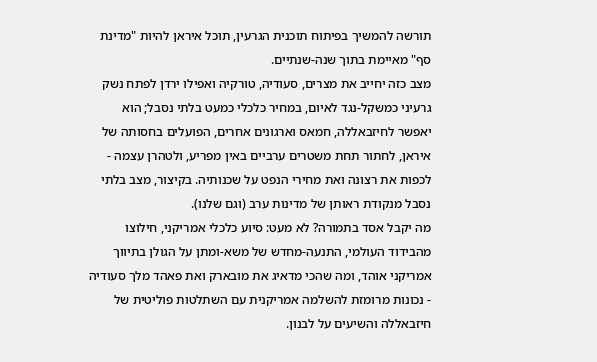תורשה להמשיך בפיתוח תוכנית הגרעין, תוכל איראן להיות "מדינת סף" מאיימת בתוך שנה-שנתיים.
מצב כזה יחייב את מצרים, סעודיה, טורקיה ואפילו ירדן לפתח נשק גרעיני כמשקל-נגד לאיום, במחיר כלכלי כמעט בלתי נסבל; הוא יאפשר לחיזבאללה, חמאס וארגונים אחרים, הפועלים בחסותה של איראן, לחתור תחת משטרים ערביים באין מפריע, ולטהרן עצמה - לכפות את רצונה ואת מחירי הנפט על שכנותיה. בקיצור, מצב בלתי נסבל מנקודת ראותן של מדינות ערב (וגם שלנו).
מה יקבל אסד בתמורה? לא מעט: סיוע כלכלי אמריקני, חילוצו מהבידוד העולמי, התנעה-מחדש של משא-ומתן על הגולן בתיווך אמריקני אוהד, ומה שהכי מדאיג את מובארק ואת פאהד מלך סעודיה - נכונות מרומזת להשלמה אמריקנית עם השתלטות פוליטית של חיזבאללה והשיעים על לבנון.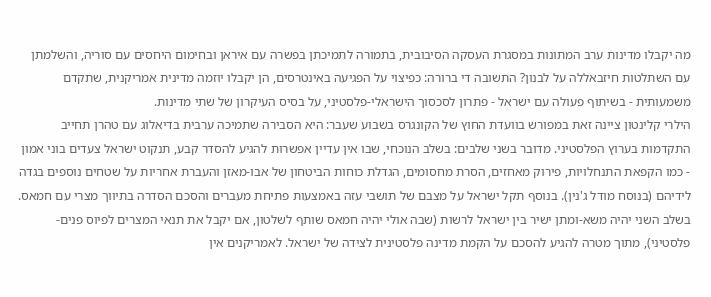מה יקבלו מדינות ערב המתונות במסגרת העסקה הסיבובית, בתמורה לתמיכתן בפשרה עם איראן ובחימום היחסים עם סוריה, והשלמתן עם השתלטות חיזבאללה על לבנון? התשובה די ברורה: כפיצוי על הפגיעה באינטרסים, הן יקבלו יוזמה מדינית אמריקנית, שתקדם משמעותית - בשיתוף פעולה עם ישראל - פתרון לסכסוך הישראלי-פלסטיני, על בסיס העיקרון של שתי מדינות.
הילרי קלינטון ציינה זאת במפורש בוועדת החוץ של הקונגרס בשבוע שעבר: היא הסבירה שתמיכה ערבית בדיאלוג עם טהרן תחייב התקדמות בערוץ הפלסטיני. מדובר בשני שלבים: בשלב הנוכחי, שבו אין עדיין אפשרות להגיע להסדר קבע, תנקוט ישראל צעדים בוני אמון - כמו הקפאת התנחלויות, פירוק מאחזים, הסרת מחסומים, הגדלת כוחות הביטחון של אבו-מאזן והעברת אחריות על שטחים נוספים בגדה לידיהם (בנוסח מודל ג'נין). בנוסף תקל ישראל על מצבם של תושבי עזה באמצעות פתיחת מעברים והסכם הסדרה בתיווך מצרי עם חמאס. בשלב השני יהיה משא-ומתן ישיר בין ישראל לרשות (שבה אולי יהיה חמאס שותף לשלטון, אם יקבל את תנאי המצרים לפיוס פנים-פלסטיני), מתוך מטרה להגיע להסכם על הקמת מדינה פלסטינית לצידה של ישראל. לאמריקנים אין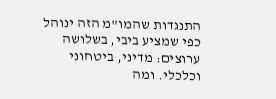התנגדות שהמו"מ הזה ינוהל כפי שמציע ביבי, בשלושה ערוצים: מדיני, ביטחוני וכלכלי. ומה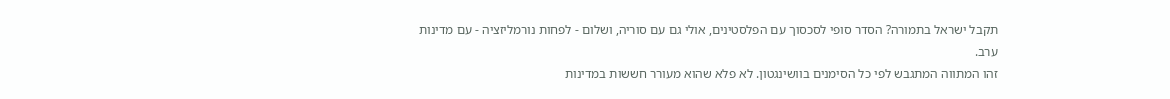תקבל ישראל בתמורה? הסדר סופי לסכסוך עם הפלסטינים, אולי גם עם סוריה, ושלום - לפחות נורמליזציה - עם מדינות ערב.
זהו המתווה המתגבש לפי כל הסימנים בוושינגטון. לא פלא שהוא מעורר חששות במדינות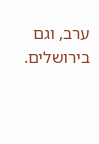ערב, וגם בירושלים.